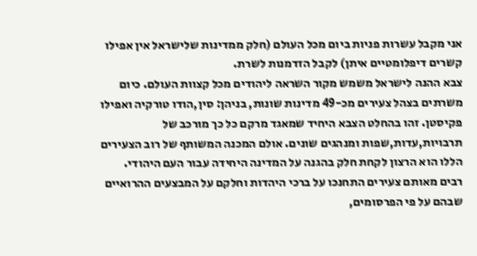אני מקבל עשרות פניות ביום מכל העולם (חלק ממדינות שלישראל אין אפילו קשרים דיפלומטיים איתן) לקבל הזדמנות לשרת.
צבא ההנה לישראל משמש מקור השראה ליהודים מכל קצוות העולם. כיום משרתים בצהל צעירים מכ-49 מדינות שונות, בניהן: סין,הודו טורקיה ואפילו פקיסטן. זהו בהחלט הצבא היחיד שמאגד מרקם כל כך מורכב של תרבויות,עדות,שפות ומנהגים שונים. אולם המכנה המשותף של רוב הצעירים הללו הוא הרצון לקחת חלק בהגנה על המדינה היחידה עבור העם היהודי.
רבים מאותם צעירים התחנכו על ברכי היהדות וחלקם על המבצעים ההרואיים שבהם על פי הפרסומים,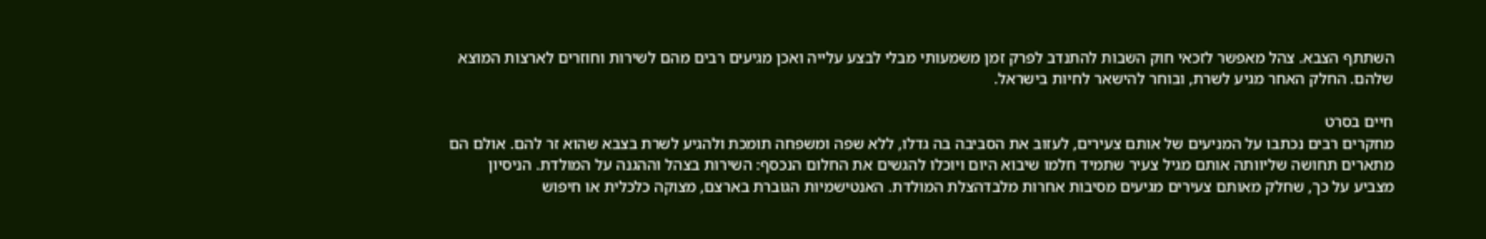השתתף הצבא. צהל מאפשר לזכאי חוק השבות להתנדב לפרק זמן משמעותי מבלי לבצע עלייה ואכן מגיעים רבים מהם לשירות וחוזרים לארצות המוצא שלהם. החלק האחר מגיע לשרת, ובוחר להישאר לחיות בישראל.

חיים בסרט
מחקרים רבים נכתבו על המניעים של אותם צעירים, לעזוב את הסביבה בה גדלו, ללא שפה ומשפחה תומכת ולהגיע לשרת בצבא שהוא זר להם. אולם הם מתארים תחושה שליוותה אותם מגיל צעיר שתמיד חלמו שיבוא היום ויוכלו להגשים את החלום הנכסף: השירות בצהל וההגנה על המולדת. הניסיון מצביע על כך, שחלק מאותם צעירים מגיעים מסיבות אחרות מלבדהצלת המולדת. האנטישמיות הגוברת בארצם, מצוקה כלכלית או חיפוש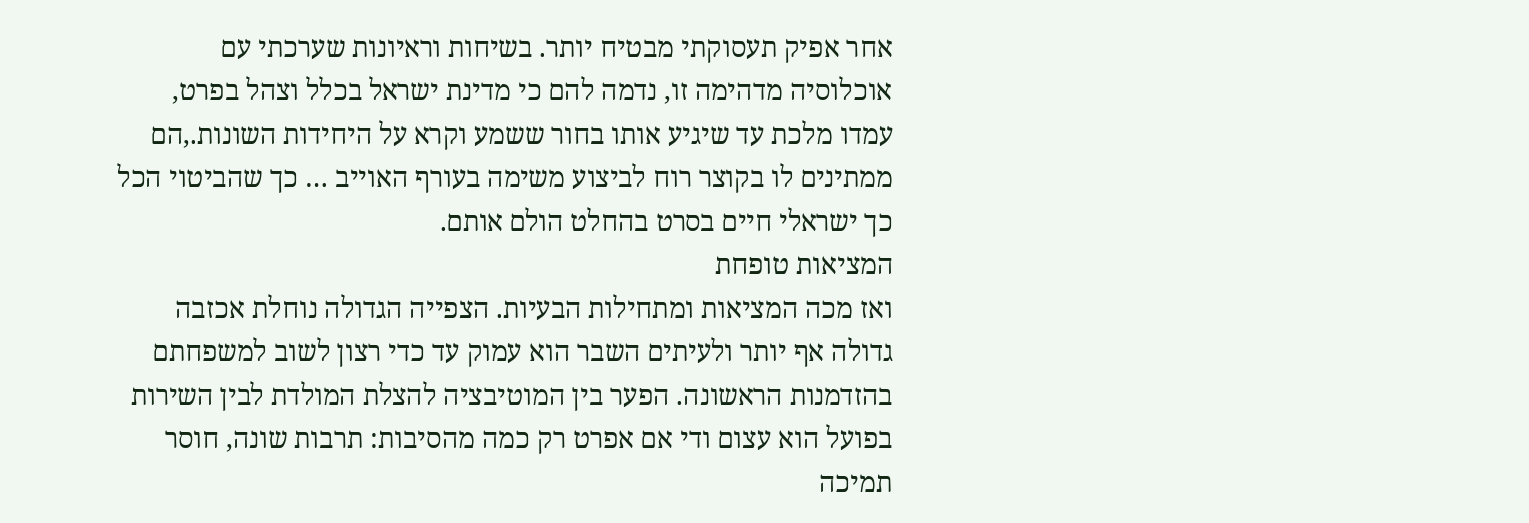אחר אפיק תעסוקתי מבטיח יותר. בשיחות וראיונות שערכתי עם אוכלוסיה מדהימה זו, נדמה להם כי מדינת ישראל בכלל וצהל בפרט, עמדו מלכת עד שיגיע אותו בחור ששמע וקרא על היחידות השונות.,הם ממתינים לו בקוצר רוח לביצוע משימה בעורף האוייב … כך שהביטוי הכל כך ישראלי חיים בסרט בהחלט הולם אותם.
המציאות טופחת
ואז מכה המציאות ומתחילות הבעיות. הצפייה הגדולה נוחלת אכזבה גדולה אף יותר ולעיתים השבר הוא עמוק עד כדי רצון לשוב למשפחתם בהזדמנות הראשונה. הפער בין המוטיבציה להצלת המולדת לבין השירות בפועל הוא עצום ודי אם אפרט רק כמה מהסיבות: תרבות שונה, חוסר תמיכה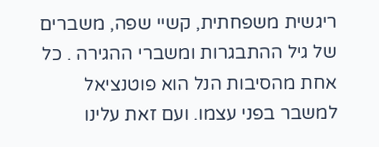ריגשית משפחתית, קשיי שפה, משברים של גיל ההתבגרות ומשברי ההגירה . כל אחת מהסיבות הנל הוא פוטנציאל למשבר בפני עצמו. ועם זאת עלינו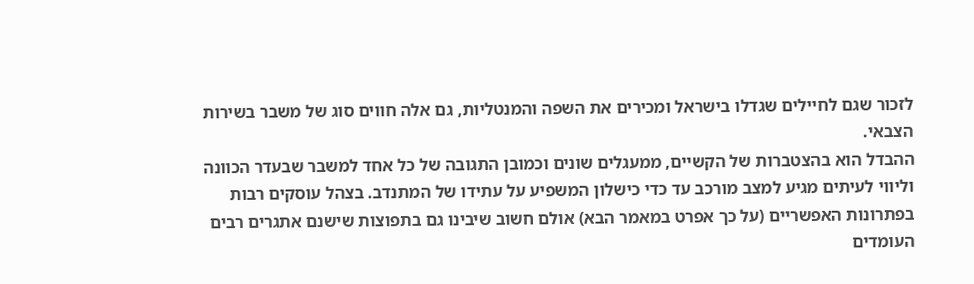לזכור שגם לחיילים שגדלו בישראל ומכירים את השפה והמנטליות, גם אלה חווים סוג של משבר בשירות הצבאי.
ההבדל הוא בהצטברות של הקשיים, ממעגלים שונים וכמובן התגובה של כל אחד למשבר שבעדר הכוונה וליווי לעיתים מגיע למצב מורכב עד כדי כישלון המשפיע על עתידו של המתנדב. בצהל עוסקים רבות בפתרונות האפשריים (על כך אפרט במאמר הבא) אולם חשוב שיבינו גם בתפוצות שישנם אתגרים רבים העומדים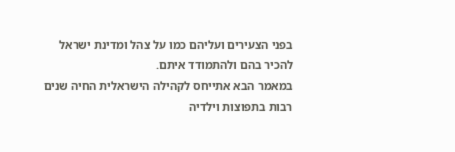בפני הצעירים ועליהם כמו על צהל ומדינת ישראל להכיר בהם ולהתמודד איתם.
במאמר הבא אתייחס לקהילה הישראלית החיה שנים רבות בתפוצות וילדיה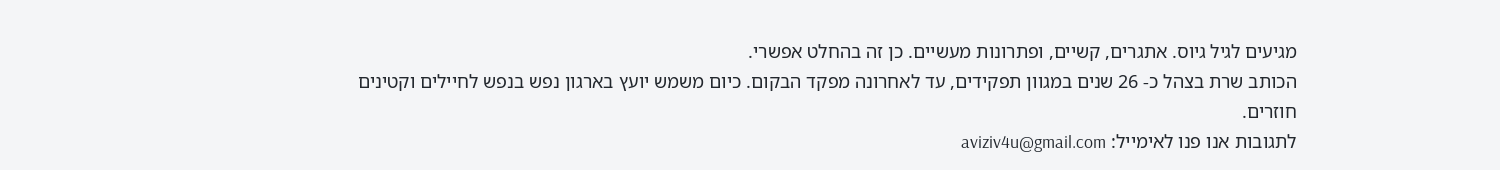מגיעים לגיל גיוס. אתגרים, קשיים, ופתרונות מעשיים. כן זה בהחלט אפשרי.
הכותב שרת בצהל כ- 26 שנים במגוון תפקידים, עד לאחרונה מפקד הבקום. כיום משמש יועץ בארגון נפש בנפש לחיילים וקטינים חוזרים.
לתגובות אנו פנו לאימייל: aviziv4u@gmail.com